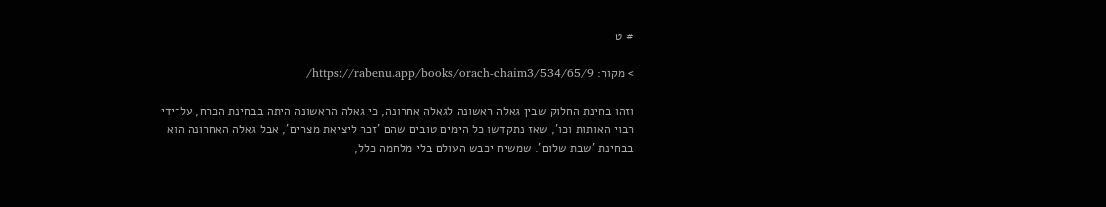# ט

> מקור: https://rabenu.app/books/orach-chaim3/534/65/9/

וזהו בחינת החלוק שבין גאלה ראשונה לגאלה אחרונה, כי גאלה הראשונה היתה בבחינת הכרח, על־ידי רבוי האותות וכו', שאז נתקדשו כל הימים טובים שהם 'זכר ליציאת מצרים', אבל גאלה האחרונה הוא בבחינת 'שבת שלום'. שמשיח יכבש העולם בלי מלחמה כלל,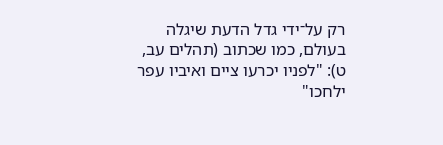רק על־ידי גדל הדעת שיגלה בעולם, כמו שכתוב (תהלים עב, ט): "לפניו יכרעו ציים ואיביו עפר ילחכו"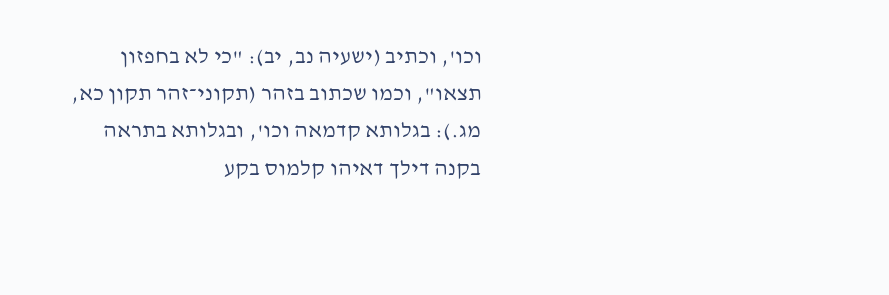וכו', וכתיב (ישעיה נב, יב): "כי לא בחפזון תצאו", וכמו שכתוב בזהר (תקוני־זהר תקון כא, מג.): בגלותא קדמאה וכו', ובגלותא בתראה בקנה דילך דאיהו קלמוס בקע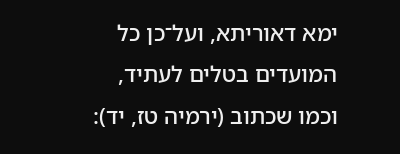ימא דאוריתא, ועל־כן כל המועדים בטלים לעתיד, וכמו שכתוב (ירמיה טז, יד):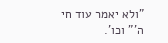"ולא יאמר עוד חי ה'" וכו'.